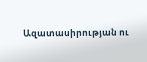Ազատասիրության ու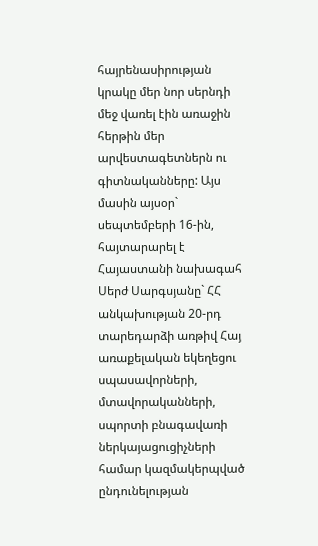հայրենասիրության կրակը մեր նոր սերնդի մեջ վառել էին առաջին հերթին մեր արվեստագետներն ու գիտնականները: Այս մասին այսօր` սեպտեմբերի 16-ին, հայտարարել է Հայաստանի նախագահ Սերժ Սարգսյանը` ՀՀ անկախության 20-րդ տարեդարձի առթիվ Հայ առաքելական եկեղեցու սպասավորների, մտավորականների, սպորտի բնագավառի ներկայացուցիչների համար կազմակերպված ընդունելության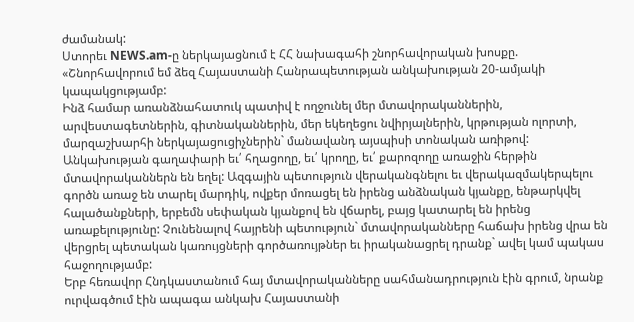ժամանակ:
Ստորեւ NEWS.am-ը ներկայացնում է ՀՀ նախագահի շնորհավորական խոսքը.
«Շնորհավորում եմ ձեզ Հայաստանի Հանրապետության անկախության 20-ամյակի կապակցությամբ:
Ինձ համար առանձնահատուկ պատիվ է ողջունել մեր մտավորականներին, արվեստագետներին, գիտնականներին, մեր եկեղեցու նվիրյալներին, կրթության ոլորտի, մարզաշխարհի ներկայացուցիչներին` մանավանդ այսպիսի տոնական առիթով:
Անկախության գաղափարի եւ՛ հղացողը, եւ՛ կրողը, եւ՛ քարոզողը առաջին հերթին մտավորականներն են եղել: Ազգային պետություն վերականգնելու եւ վերակազմակերպելու գործն առաջ են տարել մարդիկ, ովքեր մոռացել են իրենց անձնական կյանքը, ենթարկվել հալածանքների, երբեմն սեփական կյանքով են վճարել, բայց կատարել են իրենց առաքելությունը: Չունենալով հայրենի պետություն` մտավորականները հաճախ իրենց վրա են վերցրել պետական կառույցների գործառույթներ եւ իրականացրել դրանք` ավել կամ պակաս հաջողությամբ:
Երբ հեռավոր Հնդկաստանում հայ մտավորականները սահմանադրություն էին գրում, նրանք ուրվագծում էին ապագա անկախ Հայաստանի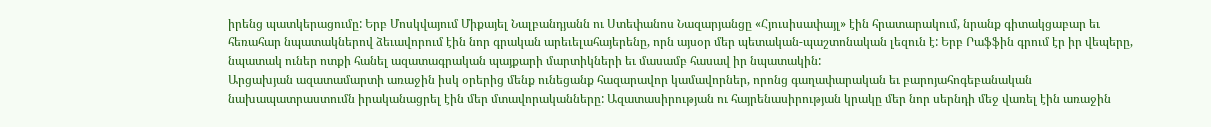իրենց պատկերացումը: Երբ Մոսկվայում Միքայել Նալբանդյանն ու Ստեփանոս Նազարյանցը «Հյուսիսափայլ» էին հրատարակում, նրանք գիտակցաբար եւ հեռահար նպատակներով ձեւավորում էին նոր գրական արեւելահայերենը, որն այսօր մեր պետական-պաշտոնական լեզուն է: Երբ Րաֆֆին գրում էր իր վեպերը, նպատակ ուներ ոտքի հանել ազատագրական պայքարի մարտիկների եւ մասամբ հասավ իր նպատակին:
Արցախյան ազատամարտի առաջին իսկ օրերից մենք ունեցանք հազարավոր կամավորներ, որոնց գաղափարական եւ բարոյահոգեբանական նախապատրաստումն իրականացրել էին մեր մտավորականները: Ազատասիրության ու հայրենասիրության կրակը մեր նոր սերնդի մեջ վառել էին առաջին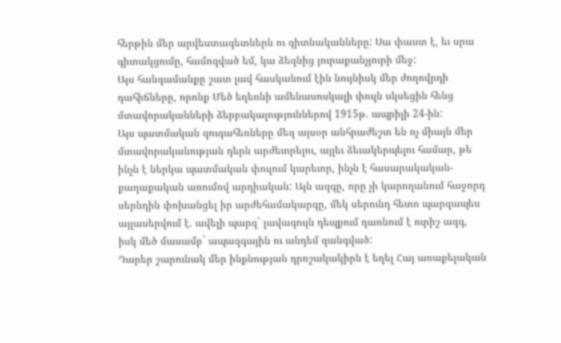հերթին մեր արվեստագետներն ու գիտնականները: Սա փաստ է, եւ սրա գիտակցումը, համոզված եմ, կա ձեզնից յուրաքանչյուրի մեջ:
Այս հանգամանքը շատ լավ հասկանում էին նույնիսկ մեր ժողովրդի դահիճները, որոնք Մեծ եղեռնի ամենասոսկալի փուլն սկսեցին հենց մտավորականների ձերբակալություններով 1915թ. ապրիլի 24-ին:
Այս պատմական զուգահեռները մեզ այսօր անհրաժեշտ են ոչ միայն մեր մտավորականության դերն արժեւորելու, այլեւ ձեւակերպելու համար, թե ինչն է ներկա պատմական փուլում կարեւոր, ինչն է հասարակական-քաղաքական առումով արդիական: Այն ազգը, որը չի կարողանում հաջորդ սերնդին փոխանցել իր արժեհամակարգը, մեկ սերունդ հետո պարզապես այլասերվում է. ավելի պարզ` լավագույն դեպքում դառնում է ուրիշ ազգ, իսկ մեծ մասամբ` ապազգային ու անդեմ զանգված:
Դարեր շարունակ մեր ինքնության դրոշակակիրն է եղել Հայ առաքելական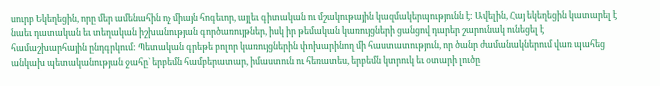սուրբ Եկեղեցին, որը մեր ամենահին ոչ միայն հոգեւոր, այլեւ գիտական ու մշակութային կազմակերպությունն է: Ավելին, Հայ եկեղեցին կատարել է նաեւ դատական եւ տեղական իշխանության գործառույթներ, իսկ իր թեմական կառույցների ցանցով դարեր շարունակ ունեցել է համաշխարհային ընդգրկում: Պետական գրեթե բոլոր կառույցներին փոխարինող մի հաստատություն, որ ծանր ժամանակներում վառ պահեց անկախ պետականության ջահը` երբեմն համբերատար, իմաստուն ու հեռատես, երբեմն կտրուկ եւ օտարի լուծը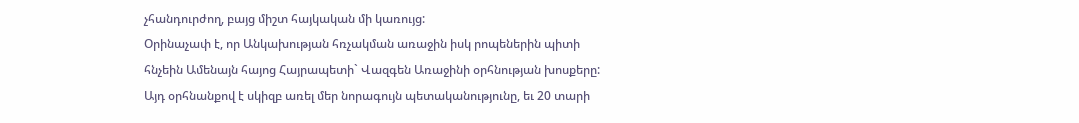չհանդուրժող, բայց միշտ հայկական մի կառույց:
Օրինաչափ է, որ Անկախության հռչակման առաջին իսկ րոպեներին պիտի հնչեին Ամենայն հայոց Հայրապետի` Վազգեն Առաջինի օրհնության խոսքերը: Այդ օրհնանքով է սկիզբ առել մեր նորագույն պետականությունը, եւ 20 տարի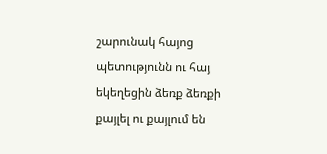շարունակ հայոց պետությունն ու հայ եկեղեցին ձեռք ձեռքի քայլել ու քայլում են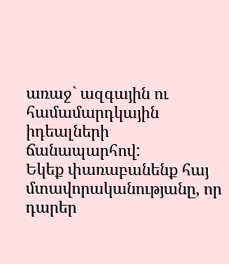առաջ` ազգային ու համամարդկային իդեալների ճանապարհով:
Եկեք փառաբանենք հայ մտավորականությանը, որ դարեր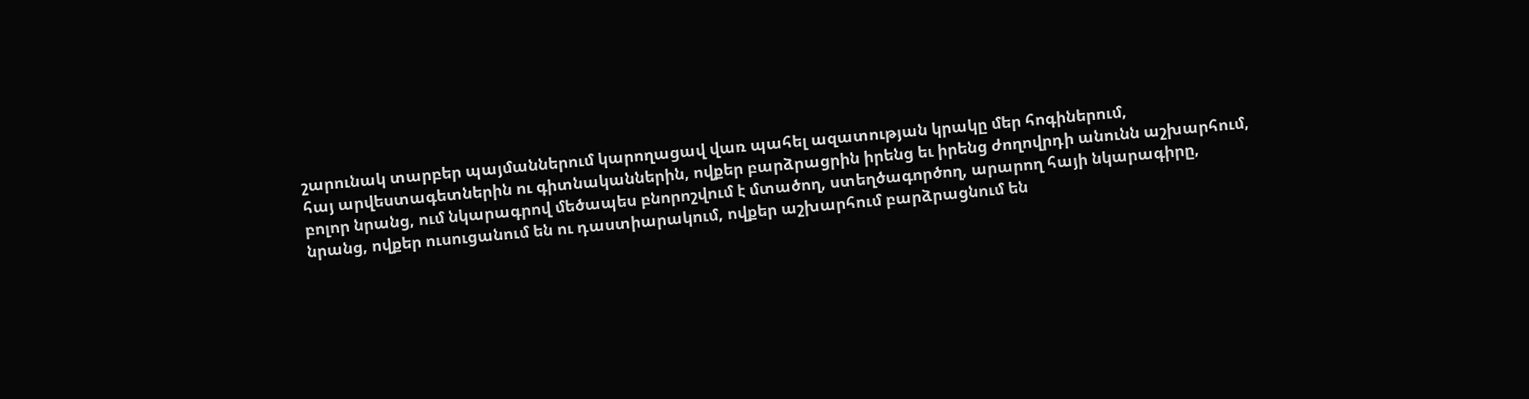շարունակ տարբեր պայմաններում կարողացավ վառ պահել ազատության կրակը մեր հոգիներում,
հայ արվեստագետներին ու գիտնականներին, ովքեր բարձրացրին իրենց եւ իրենց ժողովրդի անունն աշխարհում,
բոլոր նրանց, ում նկարագրով մեծապես բնորոշվում է մտածող, ստեղծագործող, արարող հայի նկարագիրը,
նրանց, ովքեր ուսուցանում են ու դաստիարակում, ովքեր աշխարհում բարձրացնում են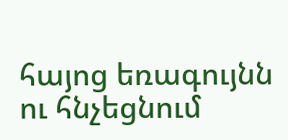հայոց եռագույնն ու հնչեցնում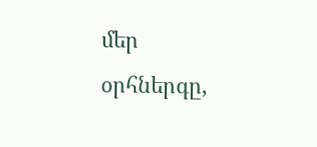մեր օրհներգը,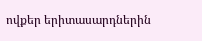ովքեր երիտասարդներին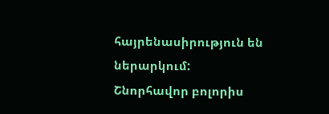հայրենասիրություն են ներարկում:
Շնորհավոր բոլորիս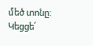մեծ տոնը:
Կեցցե՛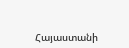Հայաստանի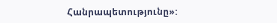Հանրապետությունը»: